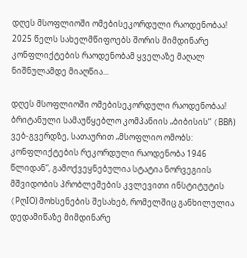დღეს მსოფლიოში ომებისეკორდული რაოდენობაა!
2025 წელს სახელმწიფოებს შორის მიმდინარე კონფლიქტების რაოდენობამ ყველაზე მაღალ ნიშნულამდე მიაღწია...

დღეს მსოფლიოში ომებისეკორდული რაოდენობაა!
ბრიტანული სამაუწყებლო კომპანიის „ბიბისის“ (BBჩ) ვებ-გვერდზე, სათაურით „მსოფლიო ომობს: კონფლიქტების რეკორდული რაოდენობა 1946 წლიდან“, გამოქვეყნებულია სტატია ნორვეგიის მშვიდობის პრობლემების კვლევითი ინსტიტუტის (PღIO) მოხსენების შესახებ, რომელშიც განხილულია დედამიწაზე მიმდინარე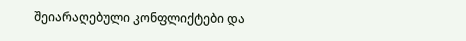შეიარაღებული კონფლიქტები და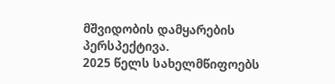მშვიდობის დამყარების პერსპექტივა.
2025 წელს სახელმწიფოებს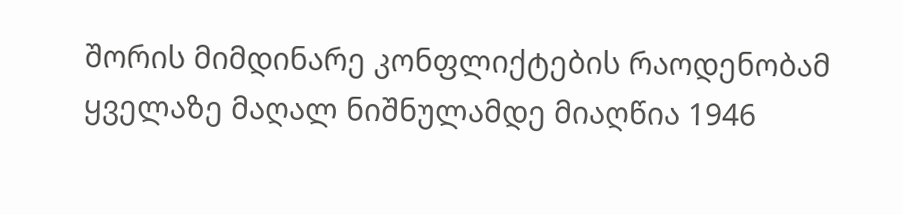შორის მიმდინარე კონფლიქტების რაოდენობამ ყველაზე მაღალ ნიშნულამდე მიაღწია 1946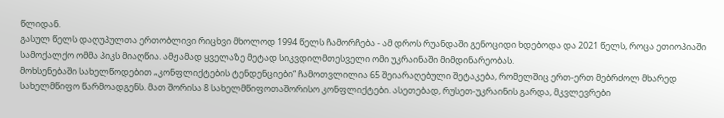წლიდან.
გასულ წელს დაღუპულთა ერთობლივი რიცხვი მხოლოდ 1994 წელს ჩამორჩება - ამ დროს რუანდაში გენოციდი ხდებოდა და 2021 წელს, როცა ეთიოპიაში სამოქალქო ომმა პიკს მიაღწია. ამჟამად ყველაზე მეტად სიკვდილმთესველი ომი უკრაინაში მიმდინარეობას.
მოხსენებაში სახელწოდებით „კონფლიქტების ტენდენციები“ ჩამოთვლილია 65 შეიარაღებული შეტაკება, რომელშიც ერთ-ერთ მებრძოლ მხარედ სახელმწიფო წარმოადგენს. მათ შორისა 8 სახელმწიფოთაშორისო კონფლიქტები. ასეთებად, რუსეთ-უკრაინის გარდა, მკვლევრები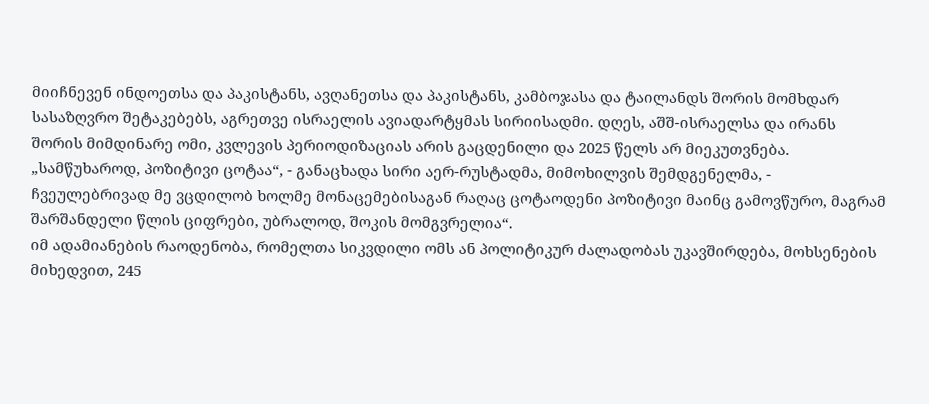მიიჩნევენ ინდოეთსა და პაკისტანს, ავღანეთსა და პაკისტანს, კამბოჯასა და ტაილანდს შორის მომხდარ სასაზღვრო შეტაკებებს, აგრეთვე ისრაელის ავიადარტყმას სირიისადმი. დღეს, აშშ-ისრაელსა და ირანს შორის მიმდინარე ომი, კვლევის პერიოდიზაციას არის გაცდენილი და 2025 წელს არ მიეკუთვნება.
„სამწუხაროდ, პოზიტივი ცოტაა“, - განაცხადა სირი აერ-რუსტადმა, მიმოხილვის შემდგენელმა, - ჩვეულებრივად მე ვცდილობ ხოლმე მონაცემებისაგან რაღაც ცოტაოდენი პოზიტივი მაინც გამოვწურო, მაგრამ შარშანდელი წლის ციფრები, უბრალოდ, შოკის მომგვრელია“.
იმ ადამიანების რაოდენობა, რომელთა სიკვდილი ომს ან პოლიტიკურ ძალადობას უკავშირდება, მოხსენების მიხედვით, 245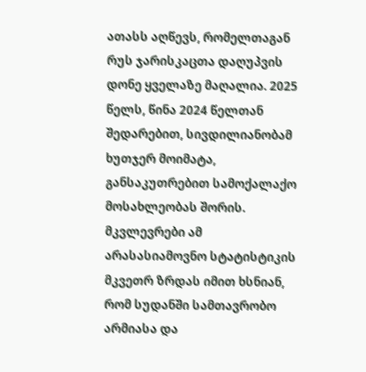ათასს აღწევს, რომელთაგან რუს ჯარისკაცთა დაღუპვის დონე ყველაზე მაღალია. 2025 წელს, წინა 2024 წელთან შედარებით, სივდილიანობამ ხუთჯერ მოიმატა, განსაკუთრებით სამოქალაქო მოსახლეობას შორის.
მკვლევრები ამ არასასიამოვნო სტატისტიკის მკვეთრ ზრდას იმით ხსნიან, რომ სუდანში სამთავრობო არმიასა და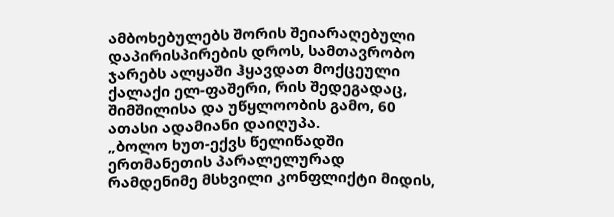ამბოხებულებს შორის შეიარაღებული დაპირისპირების დროს, სამთავრობო ჯარებს ალყაში ჰყავდათ მოქცეული ქალაქი ელ-ფაშერი, რის შედეგადაც, შიმშილისა და უწყლოობის გამო, 60 ათასი ადამიანი დაიღუპა.
„ბოლო ხუთ-ექვს წელიწადში ერთმანეთის პარალელურად რამდენიმე მსხვილი კონფლიქტი მიდის,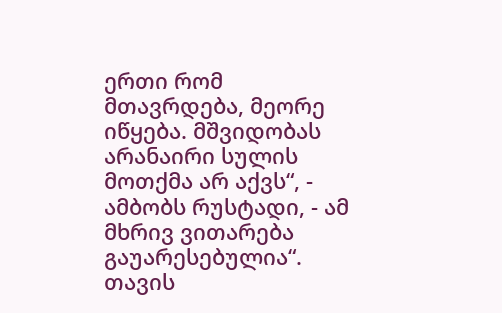ერთი რომ მთავრდება, მეორე იწყება. მშვიდობას არანაირი სულის მოთქმა არ აქვს“, - ამბობს რუსტადი, - ამ მხრივ ვითარება გაუარესებულია“.
თავის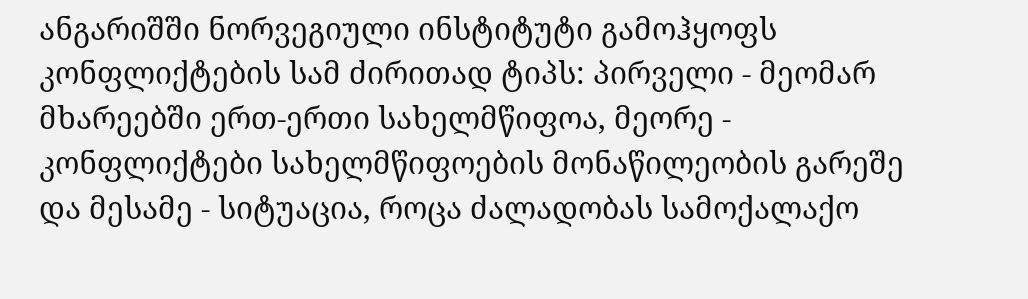ანგარიშში ნორვეგიული ინსტიტუტი გამოჰყოფს კონფლიქტების სამ ძირითად ტიპს: პირველი - მეომარ მხარეებში ერთ-ერთი სახელმწიფოა, მეორე - კონფლიქტები სახელმწიფოების მონაწილეობის გარეშე და მესამე - სიტუაცია, როცა ძალადობას სამოქალაქო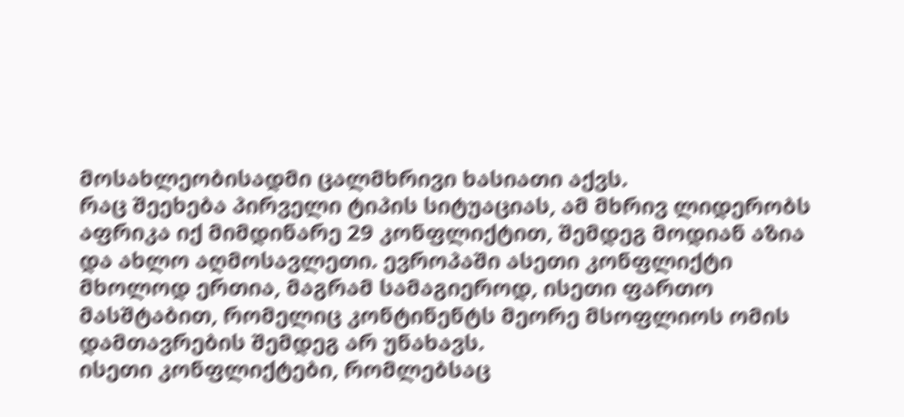მოსახლეობისადმი ცალმხრივი ხასიათი აქვს.
რაც შეეხება პირველი ტიპის სიტუაციას, ამ მხრივ ლიდერობს აფრიკა იქ მიმდინარე 29 კონფლიქტით, შემდეგ მოდიან აზია და ახლო აღმოსავლეთი. ევროპაში ასეთი კონფლიქტი მხოლოდ ერთია, მაგრამ სამაგიეროდ, ისეთი ფართო მასშტაბით, რომელიც კონტინენტს მეორე მსოფლიოს ომის დამთავრების შემდეგ არ უნახავს.
ისეთი კონფლიქტები, რომლებსაც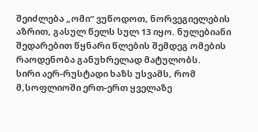შეიძლება „ომი“ ვუწოდოთ, ნორვეგიელების აზრით, გასულ წელს სულ 13 იყო. ნულებიანი შედარებით წყნარი წლების შემდეგ ომების რაოდენობა განუხრელად მატულობს.
სირი აერ-რუსტადი ხაზს უსვამს, რომ მ,სოფლიოში ერთ-ერთ ყველაზე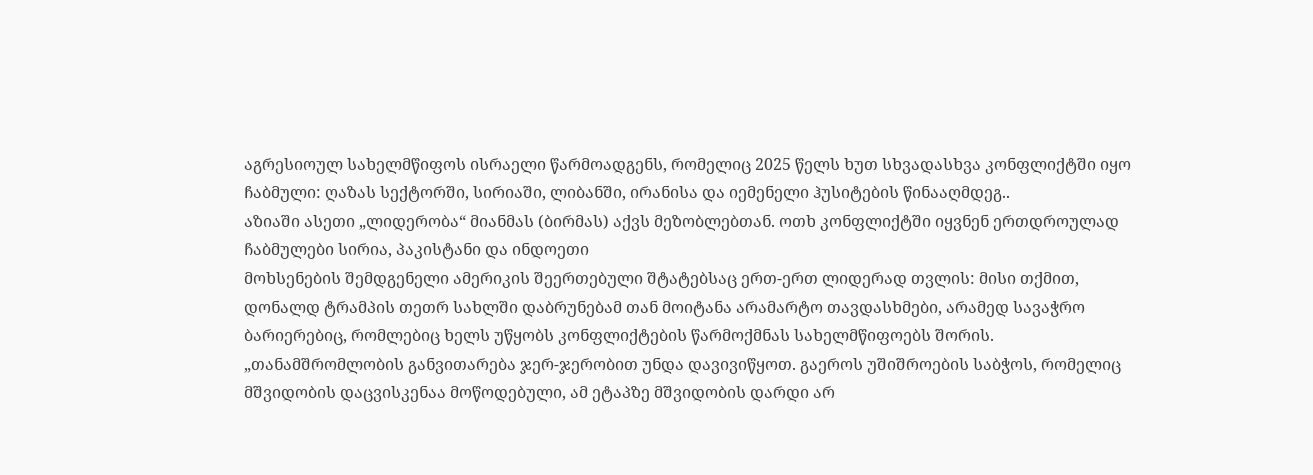აგრესიოულ სახელმწიფოს ისრაელი წარმოადგენს, რომელიც 2025 წელს ხუთ სხვადასხვა კონფლიქტში იყო ჩაბმული: ღაზას სექტორში, სირიაში, ლიბანში, ირანისა და იემენელი ჰუსიტების წინააღმდეგ..
აზიაში ასეთი „ლიდერობა“ მიანმას (ბირმას) აქვს მეზობლებთან. ოთხ კონფლიქტში იყვნენ ერთდროულად ჩაბმულები სირია, პაკისტანი და ინდოეთი
მოხსენების შემდგენელი ამერიკის შეერთებული შტატებსაც ერთ-ერთ ლიდერად თვლის: მისი თქმით, დონალდ ტრამპის თეთრ სახლში დაბრუნებამ თან მოიტანა არამარტო თავდასხმები, არამედ სავაჭრო ბარიერებიც, რომლებიც ხელს უწყობს კონფლიქტების წარმოქმნას სახელმწიფოებს შორის.
„თანამშრომლობის განვითარება ჯერ-ჯერობით უნდა დავივიწყოთ. გაეროს უშიშროების საბჭოს, რომელიც მშვიდობის დაცვისკენაა მოწოდებული, ამ ეტაპზე მშვიდობის დარდი არ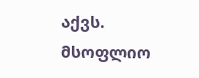აქვს. მსოფლიო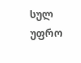სულ უფრო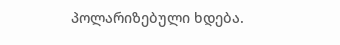პოლარიზებული ხდება.